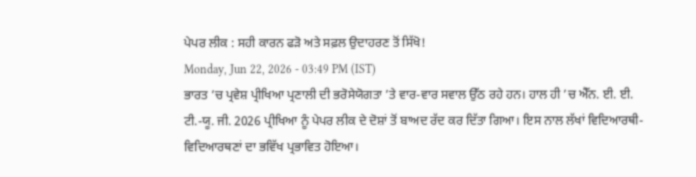ਪੇਪਰ ਲੀਕ : ਸਹੀ ਕਾਰਨ ਫੜੋ ਅਤੇ ਸਫ਼ਲ ਉਦਾਹਰਣ ਤੋਂ ਸਿੱਖੋ!
Monday, Jun 22, 2026 - 03:49 PM (IST)
ਭਾਰਤ ’ਚ ਪ੍ਰਵੇਸ਼ ਪ੍ਰੀਖਿਆ ਪ੍ਰਣਾਲੀ ਦੀ ਭਰੋਸੇਯੋਗਤਾ ’ਤੇ ਵਾਰ-ਵਾਰ ਸਵਾਲ ਉੱਠ ਰਹੇ ਹਨ। ਹਾਲ ਹੀ ’ਚ ਐੱਨ. ਈ. ਈ. ਟੀ.-ਯੂ. ਜੀ. 2026 ਪ੍ਰੀਖਿਆ ਨੂੰ ਪੇਪਰ ਲੀਕ ਦੇ ਦੋਸ਼ਾਂ ਤੋਂ ਬਾਅਦ ਰੱਦ ਕਰ ਦਿੱਤਾ ਗਿਆ। ਇਸ ਨਾਲ ਲੱਖਾਂ ਵਿਦਿਆਰਥੀ-ਵਿਦਿਆਰਥਣਾਂ ਦਾ ਭਵਿੱਖ ਪ੍ਰਭਾਵਿਤ ਹੋਇਆ।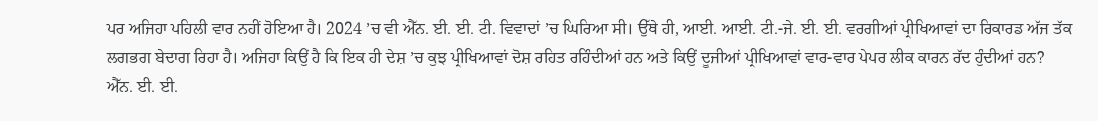ਪਰ ਅਜਿਹਾ ਪਹਿਲੀ ਵਾਰ ਨਹੀਂ ਹੋਇਆ ਹੈ। 2024 ’ਚ ਵੀ ਐੱਨ. ਈ. ਈ. ਟੀ. ਵਿਵਾਦਾਂ ’ਚ ਘਿਰਿਆ ਸੀ। ਉੱਥੇ ਹੀ, ਆਈ. ਆਈ. ਟੀ.-ਜੇ. ਈ. ਈ. ਵਰਗੀਆਂ ਪ੍ਰੀਖਿਆਵਾਂ ਦਾ ਰਿਕਾਰਡ ਅੱਜ ਤੱਕ ਲਗਭਗ ਬੇਦਾਗ ਰਿਹਾ ਹੈ। ਅਜਿਹਾ ਕਿਉਂ ਹੈ ਕਿ ਇਕ ਹੀ ਦੇਸ਼ ’ਚ ਕੁਝ ਪ੍ਰੀਖਿਆਵਾਂ ਦੋਸ਼ ਰਹਿਤ ਰਹਿੰਦੀਆਂ ਹਨ ਅਤੇ ਕਿਉਂ ਦੂਜੀਆਂ ਪ੍ਰੀਖਿਆਵਾਂ ਵਾਰ-ਵਾਰ ਪੇਪਰ ਲੀਕ ਕਾਰਨ ਰੱਦ ਹੁੰਦੀਆਂ ਹਨ?
ਐੱਨ. ਈ. ਈ.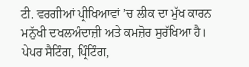ਟੀ. ਵਰਗੀਆਂ ਪ੍ਰੀਖਿਆਵਾਂ ’ਚ ਲੀਕ ਦਾ ਮੁੱਖ ਕਾਰਨ ਮਨੁੱਖੀ ਦਖਲਅੰਦਾਜ਼ੀ ਅਤੇ ਕਮਜ਼ੋਰ ਸੁਰੱਖਿਆ ਹੈ। ਪੇਪਰ ਸੈਟਿੰਗ, ਪ੍ਰਿੰਟਿੰਗ,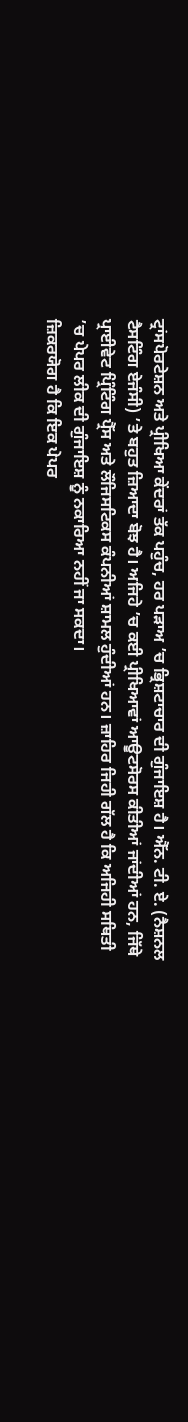ਟ੍ਰਾਂਸਪੋਰਟੇਸ਼ਨ ਅਤੇ ਪ੍ਰੀਖਿਆ ਕੇਂਦਰਾਂ ਤੱਕ ਪਹੁੰਚ, ਹਰ ਪੜਾਅ ’ਚ ਭ੍ਰਿਸ਼ਟਾਚਾਰ ਦੀ ਗੁੰਜਾਇਸ਼ ਹੈ। ਐੱਨ. ਟੀ. ਏ. (ਨੈਸ਼ਨਲ ਟੈਸਟਿੰਗ ਏਜੰਸੀ) ’ਤੇ ਬਹੁਤ ਜ਼ਿਆਦਾ ਬੋਝ ਹੈ। ਅਜਿਹੇ ’ਚ ਕਈ ਪ੍ਰੀਖਿਆਵਾਂ ਆਊਟਸੋਰਸ ਕੀਤੀਆਂ ਜਾਂਦੀਆਂ ਹਨ, ਜਿੱਥੇ ਪ੍ਰਾਈਵੇਟ ਪ੍ਰਿੰਟਿੰਗ ਪ੍ਰੈੱਸ ਅਤੇ ਲੌਜਿਸਟਿਕਸ ਕੰਪਨੀਆਂ ਸ਼ਾਮਲ ਹੁੰਦੀਆਂ ਹਨ। ਜ਼ਾਹਿਰ ਜਿਹੀ ਗੱਲ ਹੈ ਕਿ ਅਜਿਹੀ ਸਥਿਤੀ ’ਚ ਪੇਪਰ ਲੀਕ ਦੀ ਗੁੰਜਾਇਸ਼ ਨੂੰ ਨਕਾਰਿਆ ਨਹੀਂ ਜਾ ਸਕਦਾ।
ਜ਼ਿਕਰਯੋਗ ਹੈ ਕਿ ਇਕ ਪੇਪਰ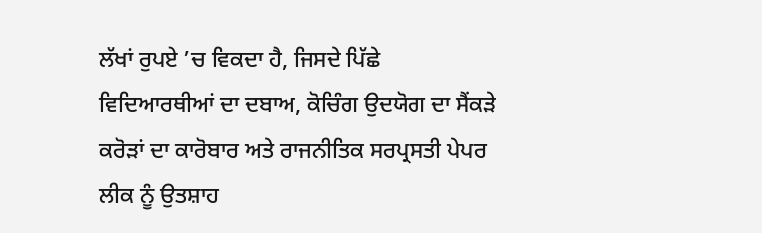ਲੱਖਾਂ ਰੁਪਏ ’ਚ ਵਿਕਦਾ ਹੈ, ਜਿਸਦੇ ਪਿੱਛੇ ਵਿਦਿਆਰਥੀਆਂ ਦਾ ਦਬਾਅ, ਕੋਚਿੰਗ ਉਦਯੋਗ ਦਾ ਸੈਂਕੜੇ ਕਰੋੜਾਂ ਦਾ ਕਾਰੋਬਾਰ ਅਤੇ ਰਾਜਨੀਤਿਕ ਸਰਪ੍ਰਸਤੀ ਪੇਪਰ ਲੀਕ ਨੂੰ ਉਤਸ਼ਾਹ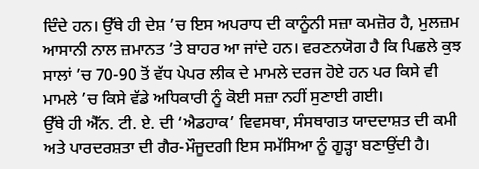ਦਿੰਦੇ ਹਨ। ਉੱਥੇ ਹੀ ਦੇਸ਼ ’ਚ ਇਸ ਅਪਰਾਧ ਦੀ ਕਾਨੂੰਨੀ ਸਜ਼ਾ ਕਮਜ਼ੋਰ ਹੈ, ਮੁਲਜ਼ਮ ਆਸਾਨੀ ਨਾਲ ਜ਼ਮਾਨਤ ’ਤੇ ਬਾਹਰ ਆ ਜਾਂਦੇ ਹਨ। ਵਰਣਨਯੋਗ ਹੈ ਕਿ ਪਿਛਲੇ ਕੁਝ ਸਾਲਾਂ ’ਚ 70-90 ਤੋਂ ਵੱਧ ਪੇਪਰ ਲੀਕ ਦੇ ਮਾਮਲੇ ਦਰਜ ਹੋਏ ਹਨ ਪਰ ਕਿਸੇ ਵੀ ਮਾਮਲੇ ’ਚ ਕਿਸੇ ਵੱਡੇ ਅਧਿਕਾਰੀ ਨੂੰ ਕੋਈ ਸਜ਼ਾ ਨਹੀਂ ਸੁਣਾਈ ਗਈ।
ਉੱਥੇ ਹੀ ਐੱਨ. ਟੀ. ਏ. ਦੀ ‘ਐਡਹਾਕ’ ਵਿਵਸਥਾ, ਸੰਸਥਾਗਤ ਯਾਦਦਾਸ਼ਤ ਦੀ ਕਮੀ ਅਤੇ ਪਾਰਦਰਸ਼ਤਾ ਦੀ ਗੈਰ-ਮੌਜੂਦਗੀ ਇਸ ਸਮੱਸਿਆ ਨੂੰ ਗੂੜ੍ਹਾ ਬਣਾਉਂਦੀ ਹੈ।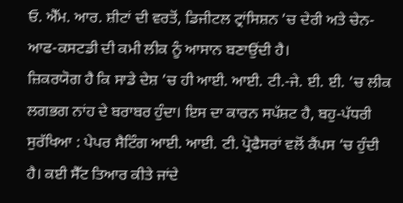ਓ. ਐੱਮ. ਆਰ. ਸ਼ੀਟਾਂ ਦੀ ਵਰਤੋਂ, ਡਿਜੀਟਲ ਟ੍ਰਾਂਸਿਸ਼ਨ ’ਚ ਦੇਰੀ ਅਤੇ ਚੇਨ-ਆਫ-ਕਸਟਡੀ ਦੀ ਕਮੀ ਲੀਕ ਨੂੰ ਆਸਾਨ ਬਣਾਉਂਦੀ ਹੈ।
ਜ਼ਿਕਰਯੋਗ ਹੈ ਕਿ ਸਾਡੇ ਦੇਸ਼ ’ਚ ਹੀ ਆਈ. ਆਈ. ਟੀ.-ਜੇ. ਈ. ਈ. ’ਚ ਲੀਕ ਲਗਭਗ ਨਾਂਹ ਦੇ ਬਰਾਬਰ ਹੁੰਦਾ। ਇਸ ਦਾ ਕਾਰਨ ਸਪੱਸ਼ਟ ਹੈ, ਬਹੁ-ਪੱਧਰੀ ਸੁਰੱਖਿਆ : ਪੇਪਰ ਸੈਟਿੰਗ ਆਈ. ਆਈ. ਟੀ. ਪ੍ਰੋਫੈਸਰਾਂ ਵਲੋਂ ਕੈਂਪਸ ’ਚ ਹੁੰਦੀ ਹੈ। ਕਈ ਸੈੱਟ ਤਿਆਰ ਕੀਤੇ ਜਾਂਦੇ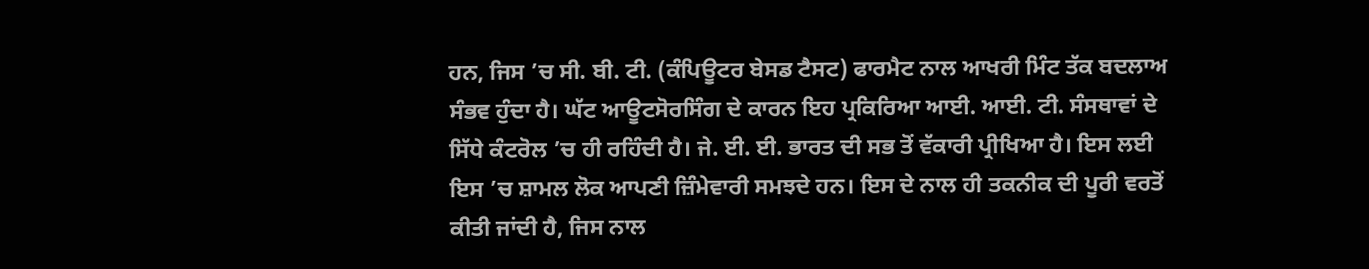ਹਨ, ਜਿਸ ’ਚ ਸੀ. ਬੀ. ਟੀ. (ਕੰਪਿਊਟਰ ਬੇਸਡ ਟੈਸਟ) ਫਾਰਮੈਟ ਨਾਲ ਆਖਰੀ ਮਿੰਟ ਤੱਕ ਬਦਲਾਅ ਸੰਭਵ ਹੁੰਦਾ ਹੈ। ਘੱਟ ਆਊਟਸੋਰਸਿੰਗ ਦੇ ਕਾਰਨ ਇਹ ਪ੍ਰਕਿਰਿਆ ਆਈ. ਆਈ. ਟੀ. ਸੰਸਥਾਵਾਂ ਦੇ ਸਿੱਧੇ ਕੰਟਰੋਲ ’ਚ ਹੀ ਰਹਿੰਦੀ ਹੈ। ਜੇ. ਈ. ਈ. ਭਾਰਤ ਦੀ ਸਭ ਤੋਂ ਵੱਕਾਰੀ ਪ੍ਰੀਖਿਆ ਹੈ। ਇਸ ਲਈ ਇਸ ’ਚ ਸ਼ਾਮਲ ਲੋਕ ਆਪਣੀ ਜ਼ਿੰਮੇਵਾਰੀ ਸਮਝਦੇ ਹਨ। ਇਸ ਦੇ ਨਾਲ ਹੀ ਤਕਨੀਕ ਦੀ ਪੂਰੀ ਵਰਤੋਂ ਕੀਤੀ ਜਾਂਦੀ ਹੈ, ਜਿਸ ਨਾਲ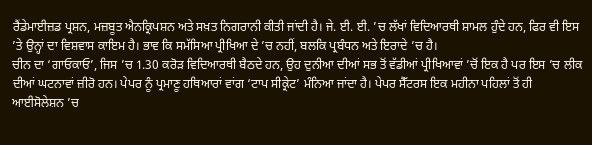ਰੈਂਡੇਮਾਈਜ਼ਡ ਪ੍ਰਸ਼ਨ, ਮਜ਼ਬੂਤ ਐਨਕ੍ਰਿਪਸ਼ਨ ਅਤੇ ਸਖ਼ਤ ਨਿਗਰਾਨੀ ਕੀਤੀ ਜਾਂਦੀ ਹੈ। ਜੇ. ਈ. ਈ. ’ਚ ਲੱਖਾਂ ਵਿਦਿਆਰਥੀ ਸ਼ਾਮਲ ਹੁੰਦੇ ਹਨ, ਫਿਰ ਵੀ ਇਸ ’ਤੇ ਉਨ੍ਹਾਂ ਦਾ ਵਿਸ਼ਵਾਸ ਕਾਇਮ ਹੈ। ਭਾਵ ਕਿ ਸਮੱਸਿਆ ਪ੍ਰੀਖਿਆ ਦੇ ’ਚ ਨਹੀਂ, ਬਲਕਿ ਪ੍ਰਬੰਧਨ ਅਤੇ ਇਰਾਦੇ ’ਚ ਹੈ।
ਚੀਨ ਦਾ ‘ਗਾਓਕਾਓ’, ਜਿਸ ’ਚ 1.30 ਕਰੋੜ ਵਿਦਿਆਰਥੀ ਬੈਠਦੇ ਹਨ, ਉਹ ਦੁਨੀਆ ਦੀਆਂ ਸਭ ਤੋਂ ਵੱਡੀਆਂ ਪ੍ਰੀਖਿਆਵਾਂ ’ਚੋਂ ਇਕ ਹੈ ਪਰ ਇਸ ’ਚ ਲੀਕ ਦੀਆਂ ਘਟਨਾਵਾਂ ਜ਼ੀਰੋ ਹਨ। ਪੇਪਰ ਨੂੰ ਪ੍ਰਮਾਣੂ ਹਥਿਆਰਾਂ ਵਾਂਗ ‘ਟਾਪ ਸੀਕ੍ਰੇਟ’ ਮੰਨਿਆ ਜਾਂਦਾ ਹੈ। ਪੇਪਰ ਸੈੱਟਰਸ ਇਕ ਮਹੀਨਾ ਪਹਿਲਾਂ ਤੋਂ ਹੀ ਆਈਸੋਲੇਸ਼ਨ ’ਚ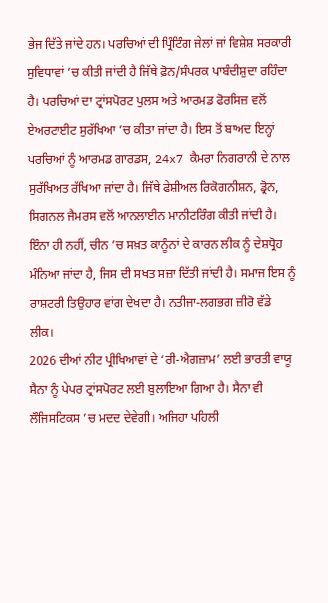ਭੇਜ ਦਿੱਤੇ ਜਾਂਦੇ ਹਨ। ਪਰਚਿਆਂ ਦੀ ਪ੍ਰਿੰਟਿੰਗ ਜੇਲਾਂ ਜਾਂ ਵਿਸ਼ੇਸ਼ ਸਰਕਾਰੀ ਸੁਵਿਧਾਵਾਂ ’ਚ ਕੀਤੀ ਜਾਂਦੀ ਹੈ ਜਿੱਥੇ ਫ਼ੋਨ/ਸੰਪਰਕ ਪਾਬੰਦੀਸ਼ੁਦਾ ਰਹਿੰਦਾ ਹੈ। ਪਰਚਿਆਂ ਦਾ ਟ੍ਰਾਂਸਪੋਰਟ ਪੁਲਸ ਅਤੇ ਆਰਮਡ ਫੋਰਸਿਜ਼ ਵਲੋਂ ਏਅਰਟਾਈਟ ਸੁਰੱਖਿਆ ’ਚ ਕੀਤਾ ਜਾਂਦਾ ਹੈ। ਇਸ ਤੋਂ ਬਾਅਦ ਇਨ੍ਹਾਂ ਪਰਚਿਆਂ ਨੂੰ ਆਰਮਡ ਗਾਰਡਸ, 24x7 ਕੈਮਰਾ ਨਿਗਰਾਨੀ ਦੇ ਨਾਲ ਸੁਰੱਖਿਅਤ ਰੱਖਿਆ ਜਾਂਦਾ ਹੈ। ਜਿੱਥੇ ਫੇਸ਼ੀਅਲ ਰਿਕੋਗਨੀਸ਼ਨ, ਡ੍ਰੋਨ, ਸਿਗਨਲ ਜੈਮਰਸ ਵਲੋਂ ਆਨਲਾਈਨ ਮਾਨੀਟਰਿੰਗ ਕੀਤੀ ਜਾਂਦੀ ਹੈ। ਇੰਨਾ ਹੀ ਨਹੀਂ, ਚੀਨ ’ਚ ਸਖ਼ਤ ਕਾਨੂੰਨਾਂ ਦੇ ਕਾਰਨ ਲੀਕ ਨੂੰ ਦੇਸ਼ਧ੍ਰੋਹ ਮੰਨਿਆ ਜਾਂਦਾ ਹੈ, ਜਿਸ ਦੀ ਸਖਤ ਸਜ਼ਾ ਦਿੱਤੀ ਜਾਂਦੀ ਹੈ। ਸਮਾਜ ਇਸ ਨੂੰ ਰਾਸ਼ਟਰੀ ਤਿਉਹਾਰ ਵਾਂਗ ਦੇਖਦਾ ਹੈ। ਨਤੀਜਾ-ਲਗਭਗ ਜ਼ੀਰੋ ਵੱਡੇ ਲੀਕ।
2026 ਦੀਆਂ ਨੀਟ ਪ੍ਰੀਖਿਆਵਾਂ ਦੇ ‘ਰੀ-ਐਗਜ਼ਾਮ’ ਲਈ ਭਾਰਤੀ ਵਾਯੂ ਸੈਨਾ ਨੂੰ ਪੇਪਰ ਟ੍ਰਾਂਸਪੋਰਟ ਲਈ ਬੁਲਾਇਆ ਗਿਆ ਹੈ। ਸੈਨਾ ਵੀ ਲੌਜਿਸਟਿਕਸ ’ਚ ਮਦਦ ਦੇਵੇਗੀ। ਅਜਿਹਾ ਪਹਿਲੀ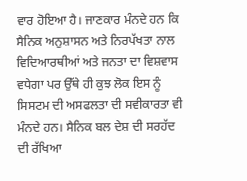ਵਾਰ ਹੋਇਆ ਹੈ। ਜਾਣਕਾਰ ਮੰਨਦੇ ਹਨ ਕਿ ਸੈਨਿਕ ਅਨੁਸ਼ਾਸਨ ਅਤੇ ਨਿਰਪੱਖਤਾ ਨਾਲ ਵਿਦਿਆਰਥੀਆਂ ਅਤੇ ਜਨਤਾ ਦਾ ਵਿਸ਼ਵਾਸ ਵਧੇਗਾ ਪਰ ਉੱਥੇ ਹੀ ਕੁਝ ਲੋਕ ਇਸ ਨੂੰ ਸਿਸਟਮ ਦੀ ਅਸਫਲਤਾ ਦੀ ਸਵੀਕਾਰਤਾ ਵੀ ਮੰਨਦੇ ਹਨ। ਸੈਨਿਕ ਬਲ ਦੇਸ਼ ਦੀ ਸਰਹੱਦ ਦੀ ਰੱਖਿਆ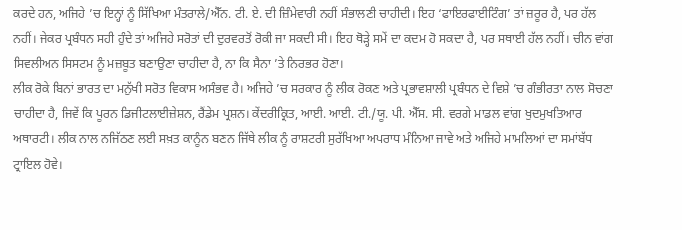ਕਰਦੇ ਹਨ, ਅਜਿਹੇ ’ਚ ਇਨ੍ਹਾਂ ਨੂੰ ਸਿੱਖਿਆ ਮੰਤਰਾਲੇ/ਐੱਨ. ਟੀ. ਏ. ਦੀ ਜ਼ਿੰਮੇਵਾਰੀ ਨਹੀਂ ਸੰਭਾਲਣੀ ਚਾਹੀਦੀ। ਇਹ ‘ਫਾਇਰਫਾਈਟਿੰਗ’ ਤਾਂ ਜ਼ਰੂਰ ਹੈ, ਪਰ ਹੱਲ ਨਹੀਂ। ਜੇਕਰ ਪ੍ਰਬੰਧਨ ਸਹੀ ਹੁੰਦੇ ਤਾਂ ਅਜਿਹੇ ਸਰੋਤਾਂ ਦੀ ਦੁਰਵਰਤੋਂ ਰੋਕੀ ਜਾ ਸਕਦੀ ਸੀ। ਇਹ ਥੋੜ੍ਹੇ ਸਮੇਂ ਦਾ ਕਦਮ ਹੋ ਸਕਦਾ ਹੈ, ਪਰ ਸਥਾਈ ਹੱਲ ਨਹੀਂ। ਚੀਨ ਵਾਂਗ ਸਿਵਲੀਅਨ ਸਿਸਟਮ ਨੂੰ ਮਜ਼ਬੂਤ ਬਣਾਉਣਾ ਚਾਹੀਦਾ ਹੈ, ਨਾ ਕਿ ਸੈਨਾ ’ਤੇ ਨਿਰਭਰ ਹੋਣਾ।
ਲੀਕ ਰੋਕੇ ਬਿਨਾਂ ਭਾਰਤ ਦਾ ਮਨੁੱਖੀ ਸਰੋਤ ਵਿਕਾਸ ਅਸੰਭਵ ਹੈ। ਅਜਿਹੇ ’ਚ ਸਰਕਾਰ ਨੂੰ ਲੀਕ ਰੋਕਣ ਅਤੇ ਪ੍ਰਭਾਵਸ਼ਾਲੀ ਪ੍ਰਬੰਧਨ ਦੇ ਵਿਸ਼ੇ ’ਚ ਗੰਭੀਰਤਾ ਨਾਲ ਸੋਚਣਾ ਚਾਹੀਦਾ ਹੈ, ਜਿਵੇਂ ਕਿ ਪੂਰਨ ਡਿਜੀਟਲਾਈਜ਼ੇਸ਼ਨ, ਰੈਂਡੇਮ ਪ੍ਰਸ਼ਨ। ਕੇਂਦਰੀਕ੍ਰਿਤ, ਆਈ. ਆਈ. ਟੀ./ਯੂ. ਪੀ. ਐੱਸ. ਸੀ. ਵਰਗੇ ਮਾਡਲ ਵਾਂਗ ਖੁਦਮੁਖਤਿਆਰ ਅਥਾਰਟੀ। ਲੀਕ ਨਾਲ ਨਜਿੱਠਣ ਲਈ ਸਖ਼ਤ ਕਾਨੂੰਨ ਬਣਨ ਜਿੱਥੇ ਲੀਕ ਨੂੰ ਰਾਸ਼ਟਰੀ ਸੁਰੱਖਿਆ ਅਪਰਾਧ ਮੰਨਿਆ ਜਾਵੇ ਅਤੇ ਅਜਿਹੇ ਮਾਮਲਿਆਂ ਦਾ ਸਮਾਂਬੱਧ ਟ੍ਰਾਇਲ ਹੋਵੇ।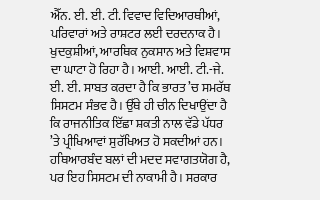ਐੱਨ. ਈ. ਈ. ਟੀ. ਵਿਵਾਦ ਵਿਦਿਆਰਥੀਆਂ, ਪਰਿਵਾਰਾਂ ਅਤੇ ਰਾਸ਼ਟਰ ਲਈ ਦਰਦਨਾਕ ਹੈ। ਖੁਦਕੁਸ਼ੀਆਂ, ਆਰਥਿਕ ਨੁਕਸਾਨ ਅਤੇ ਵਿਸ਼ਵਾਸ ਦਾ ਘਾਟਾ ਹੋ ਰਿਹਾ ਹੈ। ਆਈ. ਆਈ. ਟੀ.-ਜੇ. ਈ. ਈ. ਸਾਬਤ ਕਰਦਾ ਹੈ ਕਿ ਭਾਰਤ ’ਚ ਸਮਰੱਥ ਸਿਸਟਮ ਸੰਭਵ ਹੈ। ਉੱਥੇ ਹੀ ਚੀਨ ਦਿਖਾਉਂਦਾ ਹੈ ਕਿ ਰਾਜਨੀਤਿਕ ਇੱਛਾ ਸ਼ਕਤੀ ਨਾਲ ਵੱਡੇ ਪੱਧਰ ’ਤੇ ਪ੍ਰੀਖਿਆਵਾਂ ਸੁਰੱਖਿਅਤ ਹੋ ਸਕਦੀਆਂ ਹਨ। ਹਥਿਆਰਬੰਦ ਬਲਾਂ ਦੀ ਮਦਦ ਸਵਾਗਤਯੋਗ ਹੈ, ਪਰ ਇਹ ਸਿਸਟਮ ਦੀ ਨਾਕਾਮੀ ਹੈ। ਸਰਕਾਰ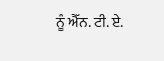ਨੂੰ ਐੱਨ. ਟੀ. ਏ.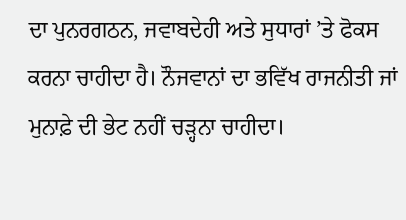ਦਾ ਪੁਨਰਗਠਨ, ਜਵਾਬਦੇਹੀ ਅਤੇ ਸੁਧਾਰਾਂ ’ਤੇ ਫੋਕਸ ਕਰਨਾ ਚਾਹੀਦਾ ਹੈ। ਨੌਜਵਾਨਾਂ ਦਾ ਭਵਿੱਖ ਰਾਜਨੀਤੀ ਜਾਂ ਮੁਨਾਫ਼ੇ ਦੀ ਭੇਟ ਨਹੀਂ ਚੜ੍ਹਨਾ ਚਾਹੀਦਾ।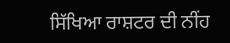ਸਿੱਖਿਆ ਰਾਸ਼ਟਰ ਦੀ ਨੀਂਹ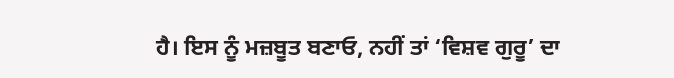ਹੈ। ਇਸ ਨੂੰ ਮਜ਼ਬੂਤ ਬਣਾਓ, ਨਹੀਂ ਤਾਂ ‘ਵਿਸ਼ਵ ਗੁਰੂ’ ਦਾ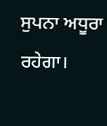ਸੁਪਨਾ ਅਧੂਰਾ ਰਹੇਗਾ।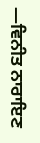—ਵਿਨੀਤ ਨਾਰਾਇਣ